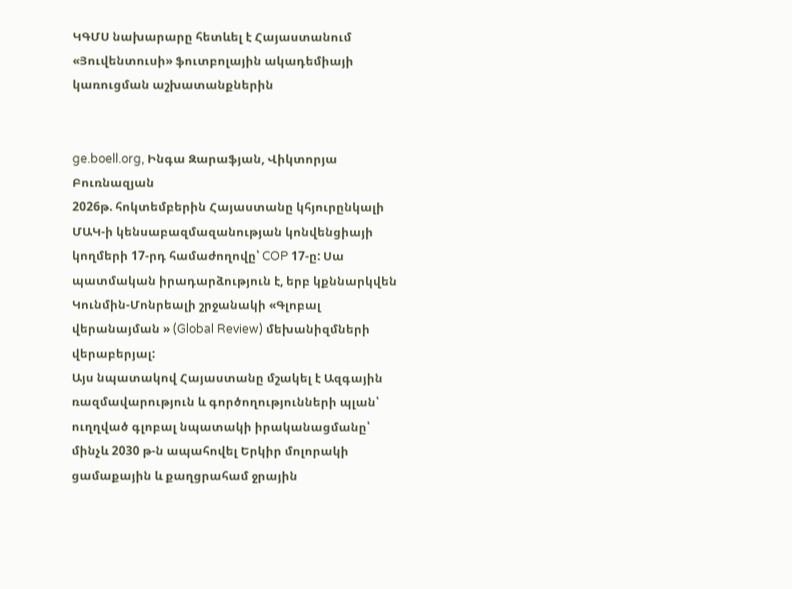ԿԳՄՍ նախարարը հետևել է Հայաստանում «Յուվենտուսի» ֆուտբոլային ակադեմիայի կառուցման աշխատանքներին


ge.boell.org, Ինգա Զարաֆյան, Վիկտորյա Բուռնազյան
2026թ. հոկտեմբերին Հայաստանը կհյուրընկալի ՄԱԿ-ի կենսաբազմազանության կոնվենցիայի կողմերի 17-րդ համաժողովը՝ COP 17-ը: Սա պատմական իրադարձություն է, երբ կքննարկվեն Կունմին-Մոնրեալի շրջանակի «Գլոբալ վերանայման » (Global Review) մեխանիզմների վերաբերյալ:
Այս նպատակով Հայաստանը մշակել է Ազգային ռազմավարություն և գործողությունների պլան՝ ուղղված գլոբալ նպատակի իրականացմանը՝ մինչև 2030 թ-ն ապահովել Երկիր մոլորակի ցամաքային և քաղցրահամ ջրային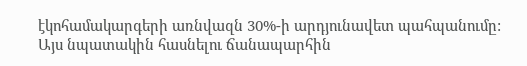էկոհամակարգերի առնվազն 30%-ի արդյունավետ պահպանումը: Այս նպատակին հասնելու ճանապարհին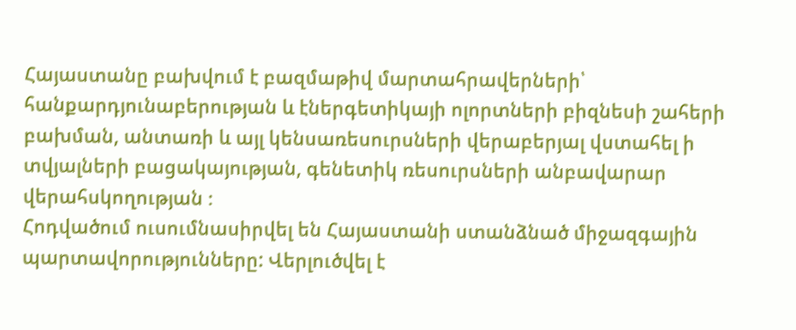Հայաստանը բախվում է բազմաթիվ մարտահրավերների՝ հանքարդյունաբերության և էներգետիկայի ոլորտների բիզնեսի շահերի բախման, անտառի և այլ կենսառեսուրսների վերաբերյալ վստահել ի տվյալների բացակայության, գենետիկ ռեսուրսների անբավարար վերահսկողության ։
Հոդվածում ուսումնասիրվել են Հայաստանի ստանձնած միջազգային պարտավորությունները: Վերլուծվել է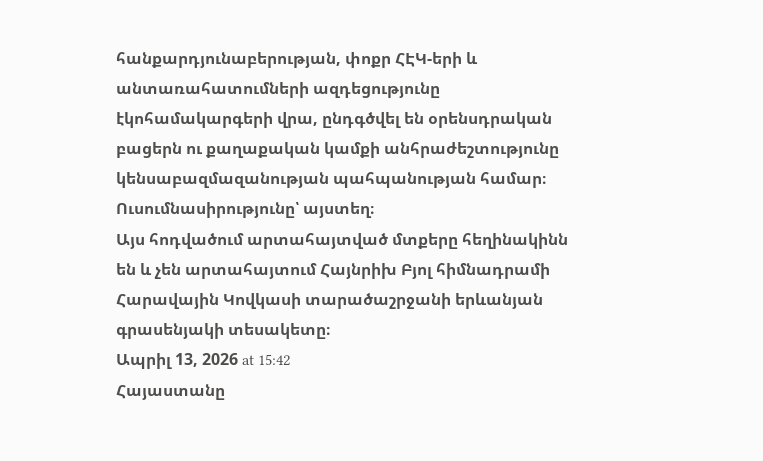հանքարդյունաբերության, փոքր ՀԷԿ-երի և անտառահատումների ազդեցությունը էկոհամակարգերի վրա, ընդգծվել են օրենսդրական բացերն ու քաղաքական կամքի անհրաժեշտությունը կենսաբազմազանության պահպանության համար։
Ուսումնասիրությունը՝ այստեղ։
Այս հոդվածում արտահայտված մտքերը հեղինակինն են և չեն արտահայտում Հայնրիխ Բյոլ հիմնադրամի Հարավային Կովկասի տարածաշրջանի երևանյան գրասենյակի տեսակետը։
Ապրիլ 13, 2026 at 15:42
Հայաստանը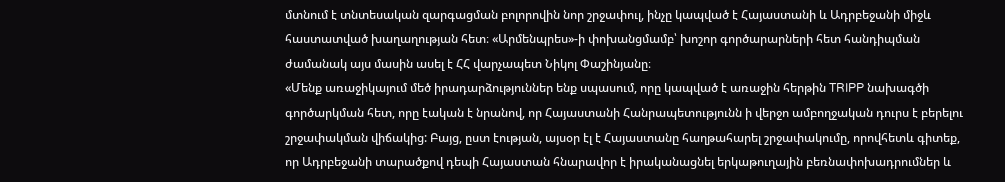մտնում է տնտեսական զարգացման բոլորովին նոր շրջափուլ, ինչը կապված է Հայաստանի և Ադրբեջանի միջև հաստատված խաղաղության հետ։ «Արմենպրես»-ի փոխանցմամբ՝ խոշոր գործարարների հետ հանդիպման ժամանակ այս մասին ասել է ՀՀ վարչապետ Նիկոլ Փաշինյանը։
«Մենք առաջիկայում մեծ իրադարձություններ ենք սպասում, որը կապված է առաջին հերթին TRIPP նախագծի գործարկման հետ, որը էական է նրանով, որ Հայաստանի Հանրապետությունն ի վերջո ամբողջական դուրս է բերելու շրջափակման վիճակից: Բայց, ըստ էության, այսօր էլ է Հայաստանը հաղթահարել շրջափակումը, որովհետև գիտեք, որ Ադրբեջանի տարածքով դեպի Հայաստան հնարավոր է իրականացնել երկաթուղային բեռնափոխադրումներ և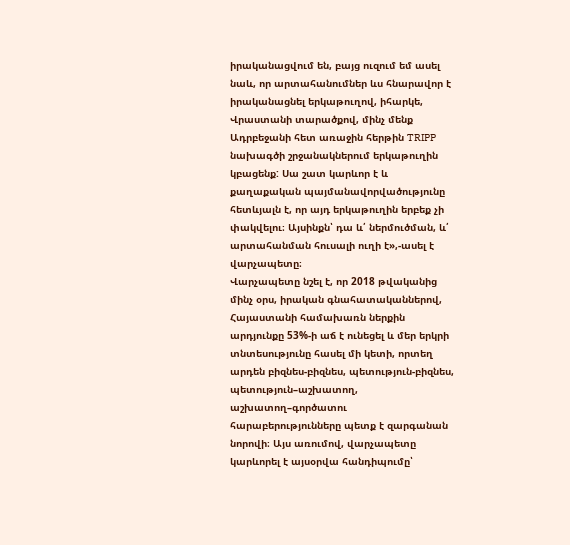իրականացվում են, բայց ուզում եմ ասել նաև, որ արտահանումներ ևս հնարավոր է իրականացնել երկաթուղով, իհարկե, Վրաստանի տարածքով, մինչ մենք Ադրբեջանի հետ առաջին հերթին TRIPP նախագծի շրջանակներում երկաթուղին կբացենք: Սա շատ կարևոր է և քաղաքական պայմանավորվածությունը հետևյալն է, որ այդ երկաթուղին երբեք չի փակվելու։ Այսինքն՝ դա և՛ ներմուծման, և՛ արտահանման հուսալի ուղի է»,-ասել է վարչապետը։
Վարչապետը նշել է, որ 2018 թվականից մինչ օրս, իրական գնահատականներով, Հայաստանի համախառն ներքին արդյունքը 53%-ի աճ է ունեցել և մեր երկրի տնտեսությունը հասել մի կետի, որտեղ արդեն բիզնես-բիզնես, պետություն-բիզնես, պետություն–աշխատող, աշխատող–գործատու հարաբերությունները պետք է զարգանան նորովի։ Այս առումով, վարչապետը կարևորել է այսօրվա հանդիպումը՝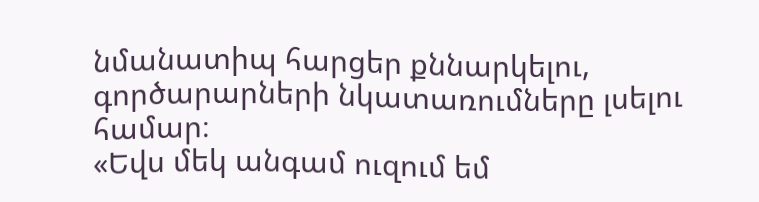նմանատիպ հարցեր քննարկելու, գործարարների նկատառումները լսելու համար։
«Եվս մեկ անգամ ուզում եմ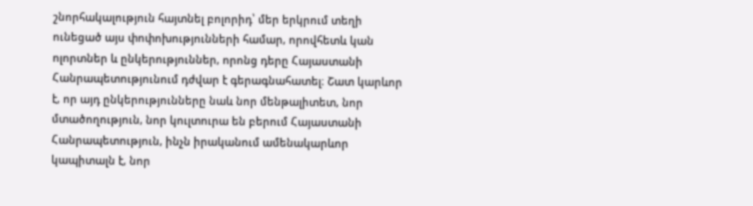շնորհակալություն հայտնել բոլորիդ՝ մեր երկրում տեղի ունեցած այս փոփոխությունների համար, որովհետև կան ոլորտներ և ընկերություններ, որոնց դերը Հայաստանի Հանրապետությունում դժվար է գերագնահատել։ Շատ կարևոր է, որ այդ ընկերությունները նաև նոր մենթալիտետ, նոր մտածողություն, նոր կուլտուրա են բերում Հայաստանի Հանրապետություն, ինչն իրականում ամենակարևոր կապիտալն է, նոր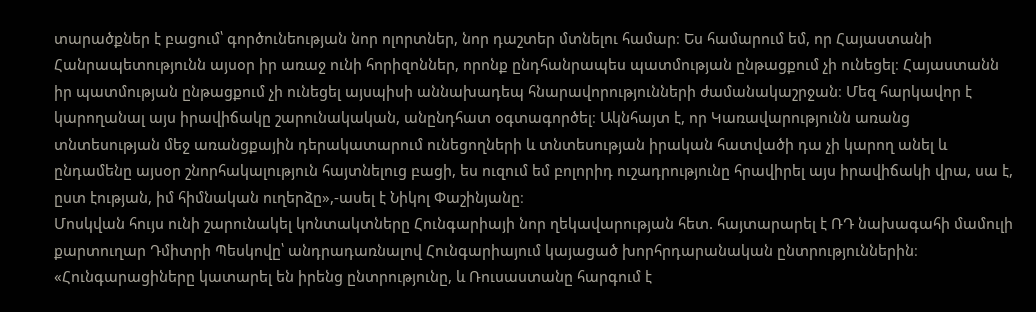տարածքներ է բացում՝ գործունեության նոր ոլորտներ, նոր դաշտեր մտնելու համար։ Ես համարում եմ, որ Հայաստանի Հանրապետությունն այսօր իր առաջ ունի հորիզոններ, որոնք ընդհանրապես պատմության ընթացքում չի ունեցել։ Հայաստանն իր պատմության ընթացքում չի ունեցել այսպիսի աննախադեպ հնարավորությունների ժամանակաշրջան։ Մեզ հարկավոր է կարողանալ այս իրավիճակը շարունակական, անընդհատ օգտագործել։ Ակնհայտ է, որ Կառավարությունն առանց տնտեսության մեջ առանցքային դերակատարում ունեցողների և տնտեսության իրական հատվածի դա չի կարող անել և ընդամենը այսօր շնորհակալություն հայտնելուց բացի, ես ուզում եմ բոլորիդ ուշադրությունը հրավիրել այս իրավիճակի վրա, սա է, ըստ էության, իմ հիմնական ուղերձը»,-ասել է Նիկոլ Փաշինյանը։
Մոսկվան հույս ունի շարունակել կոնտակտները Հունգարիայի նոր ղեկավարության հետ. հայտարարել է ՌԴ նախագահի մամուլի քարտուղար Դմիտրի Պեսկովը՝ անդրադառնալով Հունգարիայում կայացած խորհրդարանական ընտրություններին։
«Հունգարացիները կատարել են իրենց ընտրությունը, և Ռուսաստանը հարգում է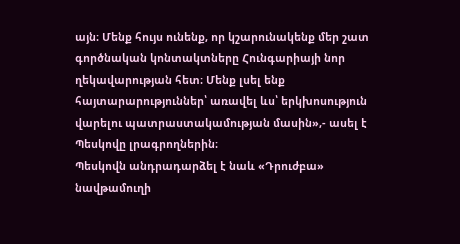այն։ Մենք հույս ունենք, որ կշարունակենք մեր շատ գործնական կոնտակտները Հունգարիայի նոր ղեկավարության հետ։ Մենք լսել ենք հայտարարություններ՝ առավել ևս՝ երկխոսություն վարելու պատրաստակամության մասին»,- ասել է Պեսկովը լրագրողներին։
Պեսկովն անդրադարձել է նաև «Դրուժբա» նավթամուղի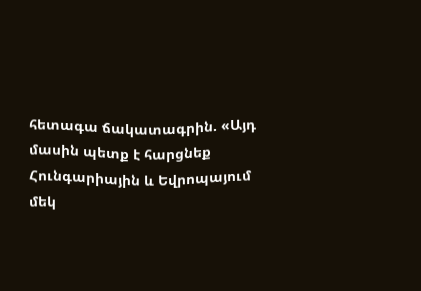հետագա ճակատագրին. «Այդ մասին պետք է հարցնեք Հունգարիային և Եվրոպայում մեկ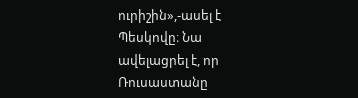ուրիշին»,-ասել է Պեսկովը։ Նա ավելացրել է, որ Ռուսաստանը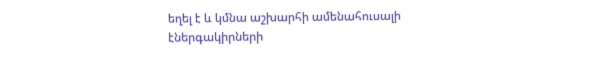եղել է և կմնա աշխարհի ամենահուսալի էներգակիրների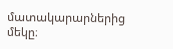մատակարարներից մեկը։